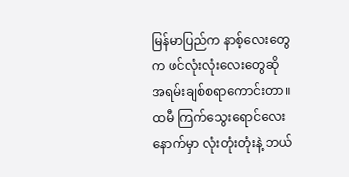မြန်မာပြည်က နာစ့်လေးတွေက ဖင်လုံးလုံးလေးတွေဆို အရမ်းချစ်စရာကောင်းတာ။
ထမီ ကြက်သွေးရောင်လေးနောက်မှာ လုံးတုံးတုံးနဲ့ ဘယ်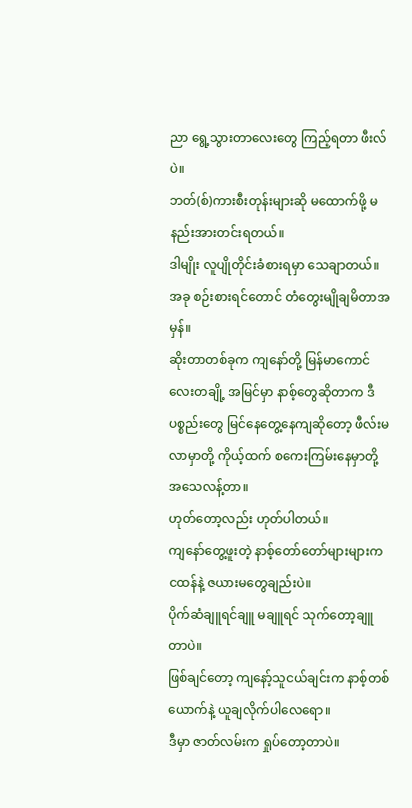ညာ ရွေ့သွားတာလေးတွေ ကြည့်ရတာ ဖီးလ်ပဲ။
ဘတ်(စ်)ကားစီးတုန်းများဆို မထောက်ဖို့ မနည်းအားတင်းရတယ်။
ဒါမျိုး လူပျိုတိုင်းခံစားရမှာ သေချာတယ်။
အခု စဉ်းစားရင်တောင် တံတွေးမျိုချမိတာအမှန်။
ဆိုးတာတစ်ခုက ကျနော်တို့ မြန်မာကောင်လေးတချို့ အမြင်မှာ နာစ့်တွေဆိုတာက ဒီပစ္စည်းတွေ မြင်နေတွေ့နေကျဆိုတော့ ဖီလ်းမလာမှာတို့ ကိုယ့်ထက် စကေးကြမ်းနေမှာတို့ အသေလန့်တာ။
ဟုတ်တော့လည်း ဟုတ်ပါတယ်။
ကျနော်တွေ့ဖူးတဲ့ နာစ့်တော်တော်များများက ငထန်နဲ့ ဇယားမတွေချည်းပဲ။
ပိုက်ဆံချူရင်ချူ မချူရင် သုက်တော့ချူတာပဲ။
ဖြစ်ချင်တော့ ကျနော့်သူငယ်ချင်းက နာစ့်တစ်ယောက်နဲ့ ယူချလိုက်ပါလေရော။
ဒီမှာ ဇာတ်လမ်းက ရှုပ်တော့တာပဲ။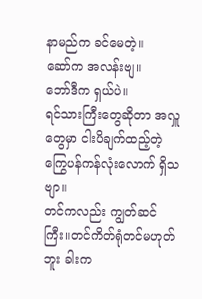နာမည်က ခင်မေတဲ့။
ဆော်က အလန်းဗျ။
ဘော်ဒီက ရှယ်ပဲ။
ရင်သားကြီးတွေဆိုတာ အလှူတွေမှာ ငါးပိချက်ထည့်တဲ့ ကြွေပန်ကန်လုံးလောက် ရှိသဗျာ။
တင်ကလည်း ကျွတ်ဆင်ကြီး။တင်ကိတ်ရုံတင်မဟုတ်ဘူး ခါးက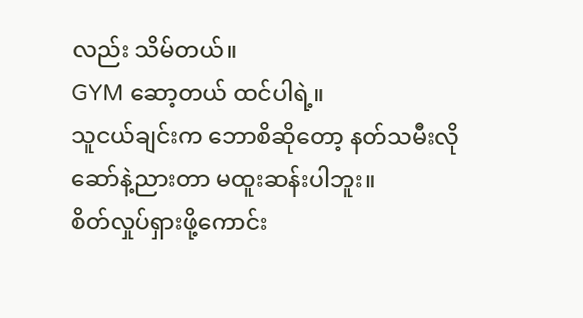လည်း သိမ်တယ်။
GYM ဆော့တယ် ထင်ပါရဲ့။
သူငယ်ချင်းက ဘောစိဆိုတော့ နတ်သမီးလို ဆော်နဲ့ညားတာ မထူးဆန်းပါဘူး။
စိတ်လှုပ်ရှားဖို့ကောင်း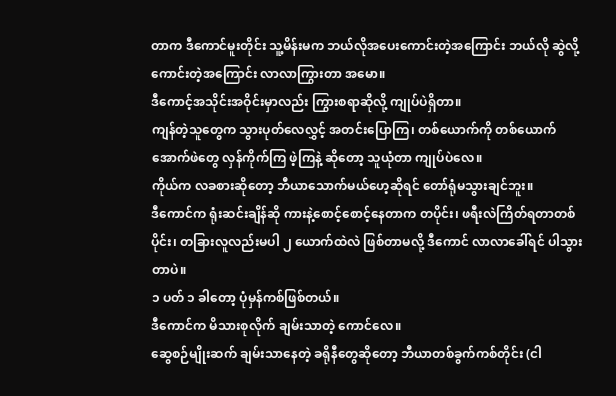တာက ဒီကောင်မူးတိုင်း သူ့မိန်းမက ဘယ်လိုအပေးကောင်းတဲ့အကြောင်း ဘယ်လို ဆွဲလို့ကောင်းတဲ့အကြောင်း လာလာကြွားတာ အမော။
ဒီကောင့်အသိုင်းအဝိုင်းမှာလည်း ကြွားစရာဆိုလို့ ကျုပ်ပဲရှိတာ။
ကျန်တဲ့သူတွေက သွားပုတ်လေလွှင့် အတင်းပြောကြ၊ တစ်ယောက်ကို တစ်ယောက် အောက်ဖဲတွေ လှန်ကိုက်ကြ ဖဲ့ကြနဲ့ ဆိုတော့ သူယုံတာ ကျုပ်ပဲလေ။
ကိုယ်က လခစားဆိုတော့ ဘီယာသောက်မယ်ဟေ့ဆိုရင် တော်ရုံမသွားချင်ဘူး။
ဒီကောင်က ရုံးဆင်းချိန်ဆို ကားနဲ့စောင့်စောင့်နေတာက တပိုင်း၊ ဖရီးလဲကြိတ်ရတာတစ်ပိုင်း၊ တခြားလူလည်းမပါ ၂ ယောက်ထဲလဲ ဖြစ်တာမလို့ ဒီကောင် လာလာခေါ်ရင် ပါသွားတာပဲ။
၁ ပတ် ၁ ခါတော့ ပုံမှန်ကစ်ဖြစ်တယ်။
ဒီကောင်က မိသားစုလိုက် ချမ်းသာတဲ့ ကောင်လေ။
ဆွေစဉ်မျိုးဆက် ချမ်းသာနေတဲ့ ခရိုနီတွေဆိုတော့ ဘီယာတစ်ခွက်ကစ်တိုင်း (ငါ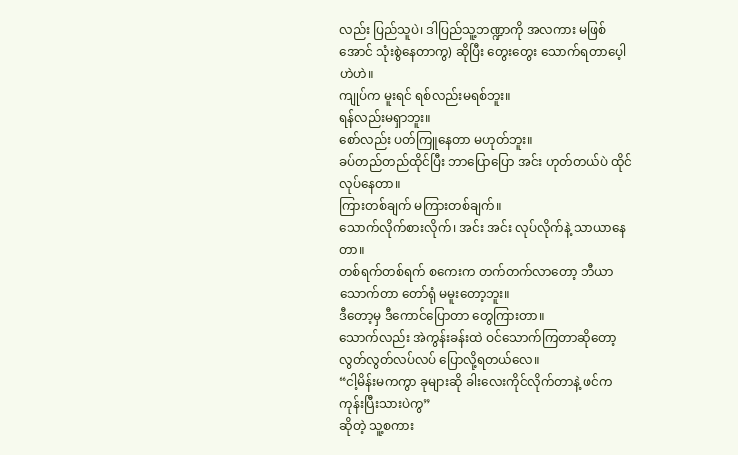လည်း ပြည်သူပဲ၊ ဒါပြည်သူ့ဘဏ္ဍာကို အလကား မဖြစ်အောင် သုံးစွဲနေတာကွ) ဆိုပြီး တွေးတွေး သောက်ရတာပေ့ါ ဟဲဟဲ။
ကျုပ်က မူးရင် ရစ်လည်းမရစ်ဘူး။
ရန်လည်းမရှာဘူး။
စော်လည်း ပတ်ကြူနေတာ မဟုတ်ဘူး။
ခပ်တည်တည်ထိုင်ပြီး ဘာပြောပြော အင်း ဟုတ်တယ်ပဲ ထိုင်လုပ်နေတာ။
ကြားတစ်ချက် မကြားတစ်ချက်။
သောက်လိုက်စားလိုက်၊ အင်း အင်း လုပ်လိုက်နဲ့ သာယာနေတာ။
တစ်ရက်တစ်ရက် စကေးက တက်တက်လာတော့ ဘီယာသောက်တာ တော်ရုံ မမူးတော့ဘူး။
ဒီတော့မှ ဒီကောင်ပြောတာ တွေကြားတာ။
သောက်လည်း အဲကွန်းခန်းထဲ ဝင်သောက်ကြတာဆိုတော့ လွတ်လွတ်လပ်လပ် ပြောလို့ရတယ်လေ။
“ငါ့မိန်းမကကွာ ခုများဆို ခါးလေးကိုင်လိုက်တာနဲ့ ဖင်က ကုန်းပြီးသားပဲကွ”
ဆိုတဲ့ သူ့စကား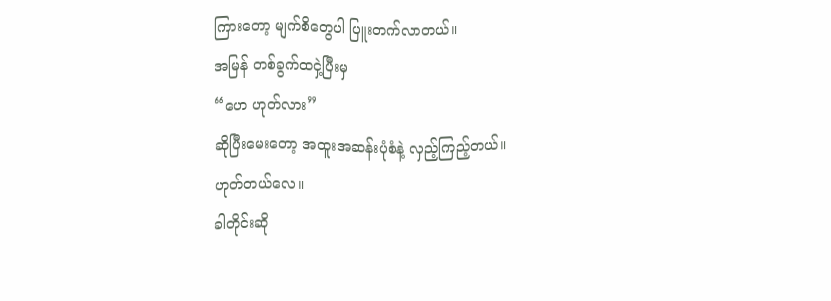ကြားတော့ မျက်စိတွေပါ ပြူးတက်လာတယ်။
အမြန် တစ်ခွက်ထငှဲ့ပြီးမှ
“ဟေ ဟုတ်လား”
ဆိုပြီးမေးတော့ အထူးအဆန်းပုံစံနဲ့ လှည့်ကြည့်တယ်။
ဟုတ်တယ်လေ။
ခါတိုင်းဆို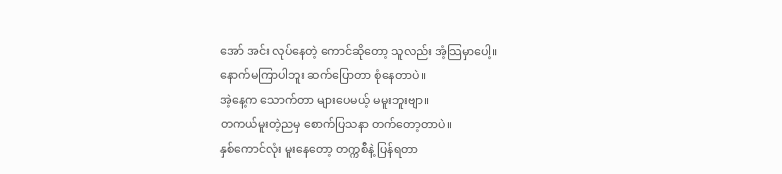အော် အင်း လုပ်နေတဲ့ ကောင်ဆိုတော့ သူလည်း အံ့သြမှာပေါ့။
နောက်မကြာပါဘူး ဆက်ပြောတာ စုံနေတာပဲ။
အဲ့နေ့က သောက်တာ များပေမယ့် မမူးဘူးဗျာ။
တကယ်မူးတဲ့ညမှ စောက်ပြသနာ တက်တော့တာပဲ။
နှစ်ကောင်လုံး မူးနေတော့ တက္ကစီနဲ့ ပြန်ရတာ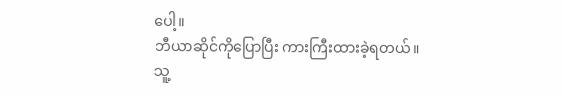ပေါ့။
ဘီယာဆိုင်ကိုပြောပြီး ကားကြီးထားခဲ့ရတယ်။
သူ့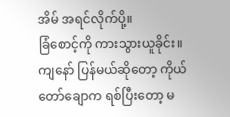အိမ် အရင်လိုက်ပို့။
ခြံစောင့်ကို ကားသွားယူခိုင်း။
ကျနော် ပြန်မယ်ဆိုတော့ ကိုယ်တော်ချောက ရစ်ပြီးတော့ မ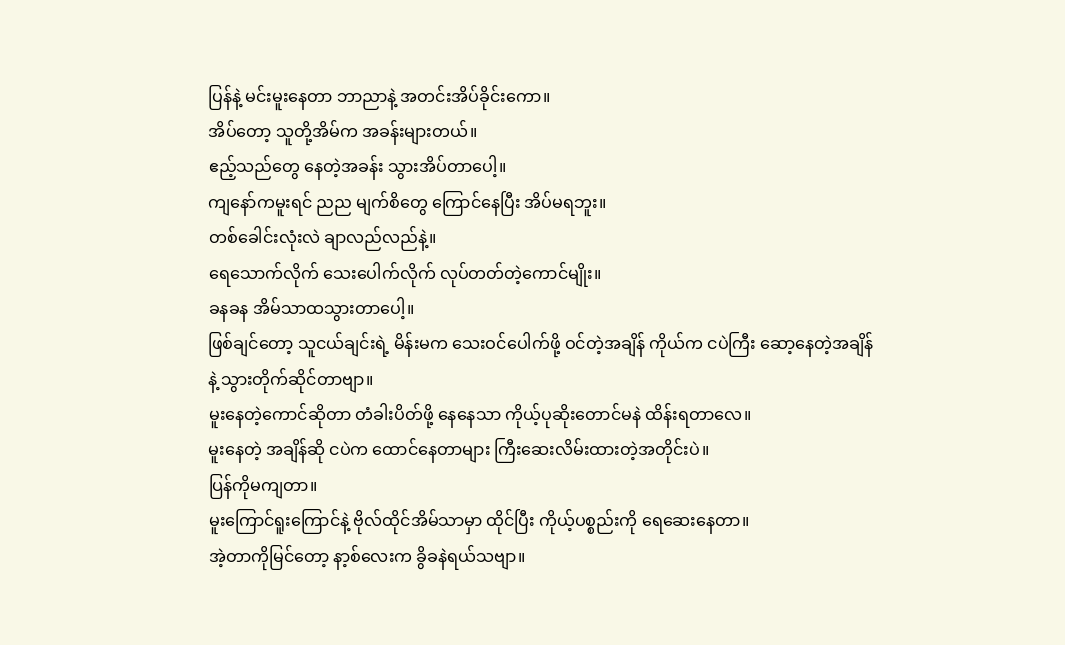ပြန်နဲ့ မင်းမူးနေတာ ဘာညာနဲ့ အတင်းအိပ်ခိုင်းကော။
အိပ်တော့ သူတို့အိမ်က အခန်းများတယ်။
ဧည့်သည်တွေ နေတဲ့အခန်း သွားအိပ်တာပေါ့။
ကျနော်ကမူးရင် ညည မျက်စိတွေ ကြောင်နေပြီး အိပ်မရဘူး။
တစ်ခေါင်းလုံးလဲ ချာလည်လည်နဲ့။
ရေသောက်လိုက် သေးပေါက်လိုက် လုပ်တတ်တဲ့ကောင်မျိုး။
ခနခန အိမ်သာထသွားတာပေါ့။
ဖြစ်ချင်တော့ သူငယ်ချင်းရဲ့ မိန်းမက သေးဝင်ပေါက်ဖို့ ဝင်တဲ့အချိန် ကိုယ်က ငပဲကြီး ဆော့နေတဲ့အချိန်နဲ့ သွားတိုက်ဆိုင်တာဗျာ။
မူးနေတဲ့ကောင်ဆိုတာ တံခါးပိတ်ဖို့ နေနေသာ ကိုယ့်ပုဆိုးတောင်မနဲ ထိန်းရတာလေ။
မူးနေတဲ့ အချိန်ဆို ငပဲက ထောင်နေတာများ ကြီးဆေးလိမ်းထားတဲ့အတိုင်းပဲ။
ပြန်ကိုမကျတာ။
မူးကြောင်ရူးကြောင်နဲ့ ဗိုလ်ထိုင်အိမ်သာမှာ ထိုင်ပြီး ကိုယ့်ပစ္စည်းကို ရေဆေးနေတာ။
အဲ့တာကိုမြင်တော့ နာ့စ်လေးက ခွိခနဲရယ်သဗျာ။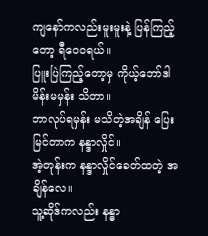ကျနော်ကလည်းမူးမူးနဲ့ ပြန်ကြည့်တော့ ရီဝေ၀ရယ်။
ပြူးပြဲကြည့်တော့မှ ကိုယ့်ဘော်ဒါ မိန်းမမှန်း သိတာ။
ဘာလုပ်ရမှန်း မသိတဲ့အချိန် ပြေးမြင်တာက နန္ဒာလှိုင်။
အဲ့တုန်းက နန္ဒာလှိုင်ခေတ်ထတဲ့ အချိန်လေ။
သူ့ဆိုဒ်ကလည်း နန္ဓာ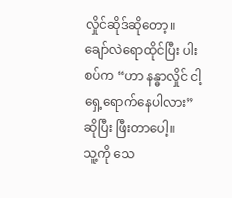လှိုင်ဆိုဒ်ဆိုတော့။
ချော်လဲရောထိုင်ပြီး ပါးစပ်က “ဟာ နန္ဓာလှိုင် ငါ့ရှေ့ရောက်နေပါလား” ဆိုပြီး ဖြီးတာပေါ့။
သူ့ကို သေ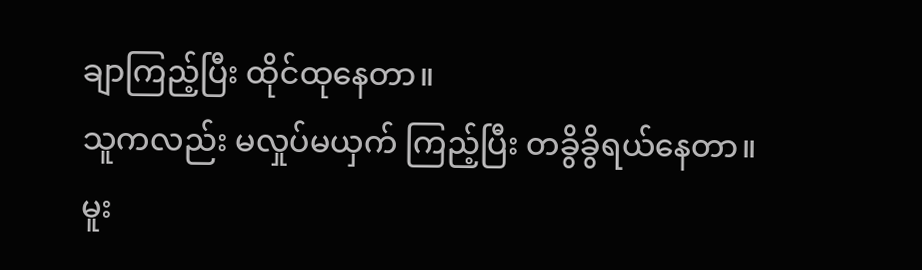ချာကြည့်ပြီး ထိုင်ထုနေတာ။
သူကလည်း မလှုပ်မယှက် ကြည့်ပြီး တခွိခွိရယ်နေတာ။
မူး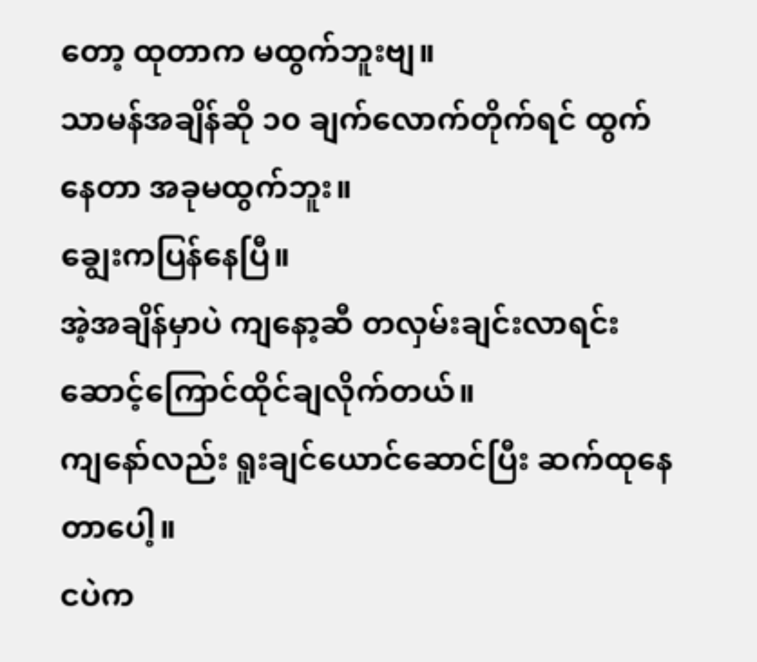တော့ ထုတာက မထွက်ဘူးဗျ။
သာမန်အချိန်ဆို ၁၀ ချက်လောက်တိုက်ရင် ထွက်နေတာ အခုမထွက်ဘူး။
ချွေးကပြန်နေပြီ။
အဲ့အချိန်မှာပဲ ကျနော့ဆီ တလှမ်းချင်းလာရင်း ဆောင့်ကြောင်ထိုင်ချလိုက်တယ်။
ကျနော်လည်း ရူးချင်ယောင်ဆောင်ပြီး ဆက်ထုနေတာပေါ့။
ငပဲက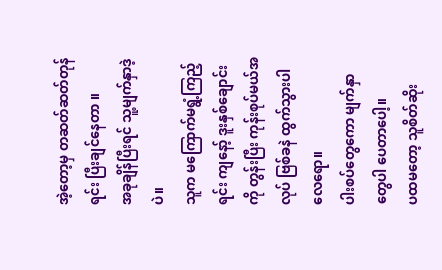အဲ့တော့မှ တဆတ်ဆတ်တုန်ရင်း ပြီးချင်နေတာ ။
အခုချိန်ပြီးရင် သူ့မျက်နှာဒဲ့ပဲ။
သူက မကြောက်မရွံ့ကြည့်ရင်း ကျနော့် ဒူးနှစ်ချောင်းကို တွန်းပြီး ကုန်းစုပ်မယ်အလုပ် ဗြစ်ခနဲ ထွက်သွားပါလေရော။
ပါးစပ်တွေကော မျက်နှာတွေပါ ပေတာပေါ့။
ပထမတော့ သူစိတ်ဆိုး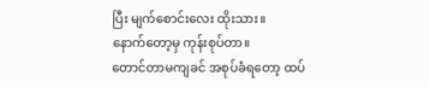ပြီး မျက်စောင်းလေး ထိုးသား။
နောက်တော့မှ ကုန်းစုပ်တာ။
တောင်တာမကျခင် အစုပ်ခံရတော့ ထပ်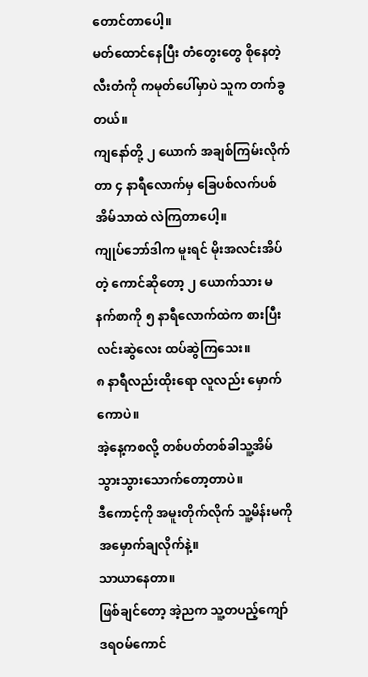တောင်တာပေါ့။
မတ်ထောင်နေပြီး တံတွေးတွေ စိုနေတဲ့ လီးတံကို ကမုတ်ပေါ်မှာပဲ သူက တက်ခွတယ်။
ကျနော်တို့ ၂ ယောက် အချစ်ကြမ်းလိုက်တာ ၄ နာရီလောက်မှ ခြေပစ်လက်ပစ် အိမ်သာထဲ လဲကြတာပေါ့။
ကျုပ်ဘော်ဒါက မူးရင် မိုးအလင်းအိပ်တဲ့ ကောင်ဆိုတော့ ၂ ယောက်သား မနက်စာကို ၅ နာရီလောက်ထဲက စားပြီး လင်းဆွဲလေး ထပ်ဆွဲကြသေး။
၈ နာရီလည်းထိုးရော လူလည်း မှောက်ကောပဲ။
အဲ့နေ့ကစလို့ တစ်ပတ်တစ်ခါသူ့အိမ်သွားသွားသောက်တော့တာပဲ။
ဒီကောင့်ကို အမူးတိုက်လိုက် သူ့မိန်းမကို အမှောက်ချလိုက်နဲ့။
သာယာနေတာ။
ဖြစ်ချင်တော့ အဲ့ညက သူ့တပည့်ကျော် ဒရဝမ်ကောင်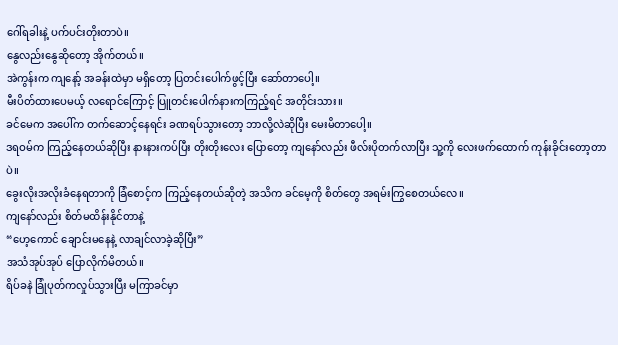ဂေါ်ရခါးနဲ့ ပက်ပင်းတိုးတာပဲ။
နွေလည်းနွေဆိုတော့ အိုက်တယ်။
အဲကွန်းက ကျနော့် အခန်းထဲမှာ မရှိတော့ ပြတင်းပေါက်ဖွင့်ပြီး ဆော်တာပေါ့။
မီးပိတ်ထားပေမယ့် လရောင်ကြောင့် ပြူတင်းပေါက်နားကကြည့်ရင် အတိုင်းသား။
ခင်မေက အပေါ်က တက်ဆောင့်နေရင်း ခဏရပ်သွားတော့ ဘာလို့လဲဆိုပြီး မေးမိတာပေါ့။
ဒရဝမ်က ကြည့်နေတယ်ဆိုပြီး နားနားကပ်ပြီး တိုးတိုးလေး ပြောတော့ ကျနော်လည်း ဖီလ်းပိုတက်လာပြီး သူ့ကို လေးဖက်ထောက် ကုန်းခိုင်းတော့တာပဲ။
ခွေးလိုးအလိုးခံနေရတာကို ခြံစောင့်က ကြည့်နေတယ်ဆိုတဲ့ အသိက ခင်မေ့ကို စိတ်တွေ အရမ်းကြွစေတယ်လေ။
ကျနော်လည်း စိတ်မထိန်းနိုင်တာနဲ့
“ဟေ့ကောင် ချောင်းမနေနဲ့ လာချင်လာခဲ့ဆိုပြီး”
အသံအုပ်အုပ် ပြောလိုက်မိတယ်။
ရိပ်ခနဲ ခြုံပုတ်ကလှုပ်သွားပြီး မကြာခင်မှာ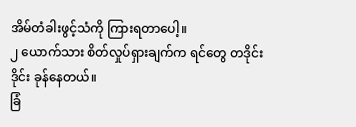အိမ်တံခါးဖွင့်သံကို ကြားရတာပေါ့။
၂ ယောက်သား စိတ်လှုပ်ရှားချက်က ရင်တွေ တဒိုင်းဒိုင်း ခုန်နေတယ်။
ခြံ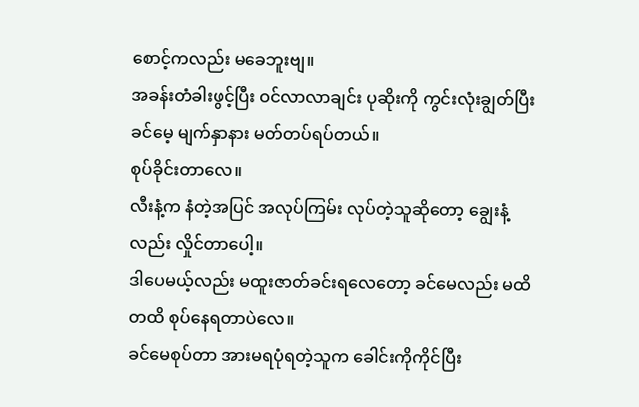စောင့်ကလည်း မခေဘူးဗျ။
အခန်းတံခါးဖွင့်ပြီး ဝင်လာလာချင်း ပုဆိုးကို ကွင်းလုံးချွတ်ပြီး ခင်မေ့ မျက်နှာနား မတ်တပ်ရပ်တယ်။
စုပ်ခိုင်းတာလေ။
လီးနံ့က နံတဲ့အပြင် အလုပ်ကြမ်း လုပ်တဲ့သူဆိုတော့ ချွေးနံ့လည်း လှိုင်တာပေါ့။
ဒါပေမယ့်လည်း မထူးဇာတ်ခင်းရလေတော့ ခင်မေလည်း မထိတထိ စုပ်နေရတာပဲလေ။
ခင်မေစုပ်တာ အားမရပုံရတဲ့သူက ခေါင်းကိုကိုင်ပြီး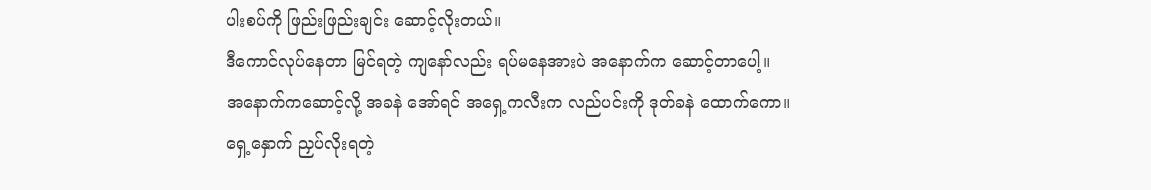ပါးစပ်ကို ဖြည်းဖြည်းချင်း ဆောင့်လိုးတယ်။
ဒီကောင်လုပ်နေတာ မြင်ရတဲ့ ကျနော်လည်း ရပ်မနေအားပဲ အနောက်က ဆောင့်တာပေါ့။
အနောက်ကဆောင့်လို့ အခနဲ အော်ရင် အရှေ့ကလီးက လည်ပင်းကို ဒုတ်ခနဲ ထောက်ကော။
ရှေ့နှောက် ညှပ်လိုးရတဲ့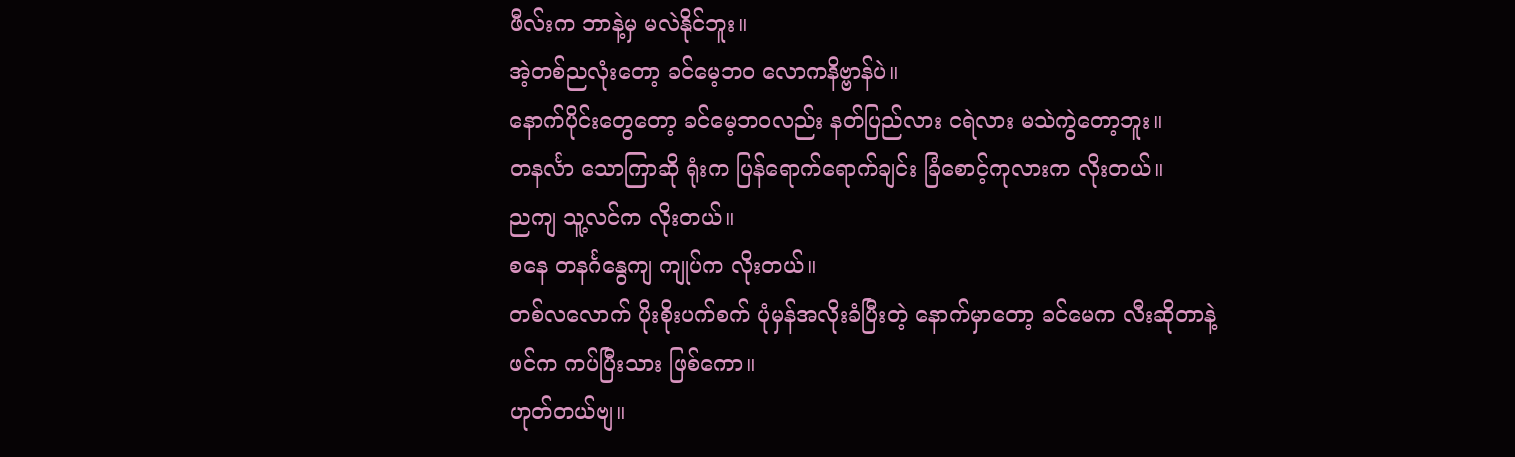ဖီလ်းက ဘာနဲ့မှ မလဲနိုင်ဘူး။
အဲ့တစ်ညလုံးတော့ ခင်မေ့ဘ၀ လောကနိဗ္ဗာန်ပဲ။
နောက်ပိုင်းတွေတော့ ခင်မေ့ဘဝလည်း နတ်ပြည်လား ငရဲလား မသဲကွဲတော့ဘူး။
တနင်္လာ သောကြာဆို ရုံးက ပြန်ရောက်ရောက်ချင်း ခြံစောင့်ကုလားက လိုးတယ်။
ညကျ သူ့လင်က လိုးတယ်။
စနေ တနင်္ဂနွေကျ ကျုပ်က လိုးတယ်။
တစ်လလောက် ပိုးစိုးပက်စက် ပုံမှန်အလိုးခံပြီးတဲ့ နောက်မှာတော့ ခင်မေက လီးဆိုတာနဲ့ ဖင်က ကပ်ပြီးသား ဖြစ်ကော။
ဟုတ်တယ်ဗျ။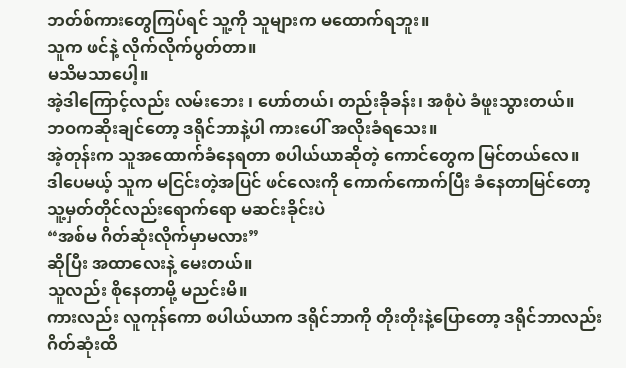ဘတ်စ်ကားတွေကြပ်ရင် သူ့ကို သူများက မထောက်ရဘူး။
သူက ဖင်နဲ့ လိုက်လိုက်ပွတ်တာ။
မသိမသာပေါ့။
အဲ့ဒါကြောင့်လည်း လမ်းဘေး ၊ ဟော်တယ်၊ တည်းခိုခန်း၊ အစုံပဲ ခံဖူးသွားတယ်။
ဘဝကဆိုးချင်တော့ ဒရိုင်ဘာနဲ့ပါ ကားပေါ် အလိုးခံရသေး။
အဲ့တုန်းက သူအထောက်ခံနေရတာ စပါယ်ယာဆိုတဲ့ ကောင်တွေက မြင်တယ်လေ။
ဒါပေမယ့် သူက မငြင်းတဲ့အပြင် ဖင်လေးကို ကောက်ကောက်ပြီး ခံနေတာမြင်တော့ သူ့မှတ်တိုင်လည်းရောက်ရော မဆင်းခိုင်းပဲ
“အစ်မ ဂိတ်ဆုံးလိုက်မှာမလား”
ဆိုပြီး အထာလေးနဲ့ မေးတယ်။
သူလည်း စိုနေတာမို့ မညင်းမိ။
ကားလည်း လူကုန်ကော စပါယ်ယာက ဒရိုင်ဘာကို တိုးတိုးနဲ့ပြောတော့ ဒရိုင်ဘာလည်း ဂိတ်ဆုံးထိ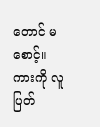တောင် မစောင့်။
ကားကို လူပြတ်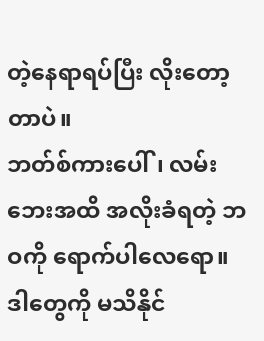တဲ့နေရာရပ်ပြီး လိုးတော့တာပဲ။
ဘတ်စ်ကားပေါ်၊ လမ်းဘေးအထိ အလိုးခံရတဲ့ ဘဝကို ရောက်ပါလေရော။
ဒါတွေကို မသိနိုင်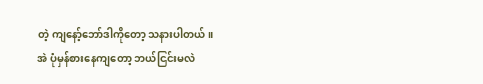တဲ့ ကျနော့်ဘော်ဒါကိုတော့ သနားပါတယ်။
အဲ ပုံမှန်စားနေကျတော့ ဘယ်ငြင်းမလဲ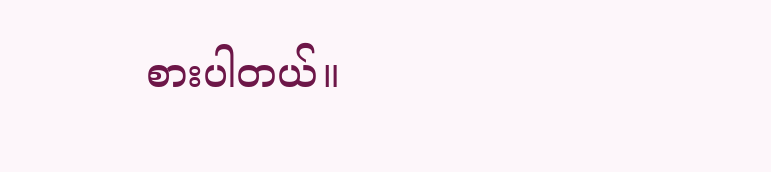စားပါတယ်။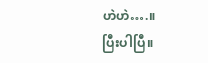ဟဲဟဲ….။
ပြီးပါပြီ။